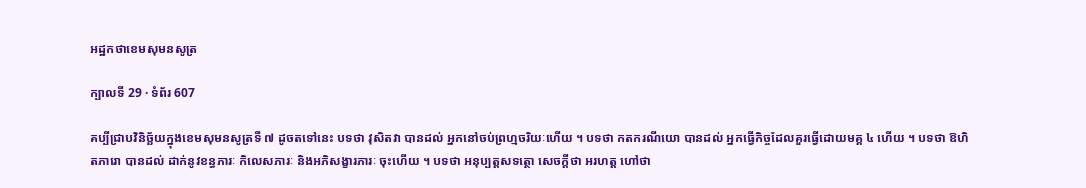អដ្ឋកថាខេមសុមនសូត្រ

ក្បាលទី 29 · ទំព័រ 607

គប្បីជ្រាបវិនិច្ឆ័យក្នុងខេមសុមនសូត្រទី ៧ ដូចតទៅនេះ បទថា វុសិតវា បានដល់ អ្នកនៅចប់ព្រហ្មចរិយៈហើយ ។ បទថា កតករណីយោ បានដល់ អ្នកធ្វើកិច្ចដែលគួរធ្វើដោយមគ្គ ៤ ហើយ ។ បទថា ឱហិតភារោ បានដល់ ដាក់នូវខន្ធភារៈ កិលេសភារៈ និងអភិសង្ខារភារៈ ចុះហើយ ។ បទថា អនុប្បត្តសទត្ថោ សេចក្តីថា អរហត្ត ហៅថា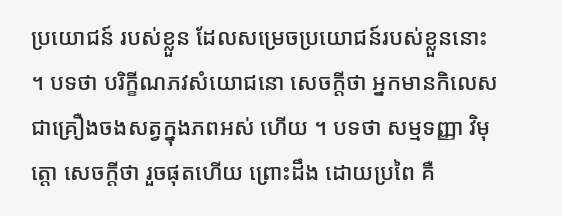ប្រយោជន៍ របស់ខ្លួន ដែលសម្រេចប្រយោជន៍របស់ខ្លួននោះ ។ បទថា បរិក្ខីណភវសំយោជនោ សេចក្តីថា អ្នកមានកិលេស ជាគ្រឿងចងសត្វក្នុងភពអស់ ហើយ ។ បទថា សម្មទញ្ញា វិមុត្តោ សេចក្តីថា រួចផុតហើយ ព្រោះដឹង ដោយប្រពៃ គឺ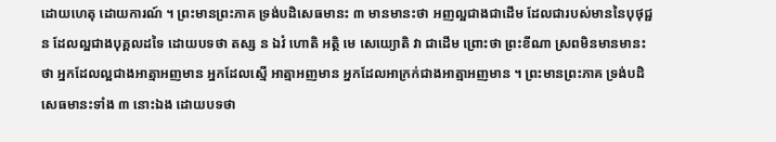ដោយហេតុ ដោយការណ៍ ។ ព្រះមានព្រះភាគ ទ្រង់បដិសេធមានះ ៣ មានមានះថា អញល្អជាងជាដើម ដែលជារបស់មាននៃបុថុជ្ជន ដែលល្អជាងបុគ្គលដទៃ ដោយបទថា តស្ស ន ឯវំ ហោតិ អត្ថិ មេ សេយ្យោតិ វា ជាដើម ព្រោះថា ព្រះខីណា ស្រពមិនមានមានះថា អ្នកដែលល្អជាងអាត្មាអញមាន អ្នកដែលស្មើ អាត្មាអញមាន អ្នកដែលអាក្រក់ជាងអាត្មាអញមាន ។ ព្រះមានព្រះភាគ ទ្រង់បដិសេធមានះទាំង ៣ នោះឯង ដោយបទថា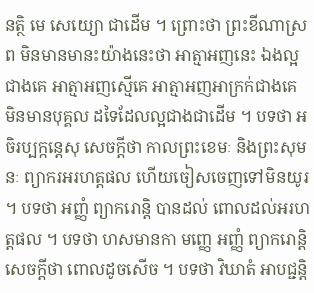នត្ថិ មេ សេយ្យោ ជាដើម ។ ព្រោះថា ព្រះខីណាស្រព មិនមានមានះយ៉ាងនេះថា អាត្មាអញនេះ ឯងល្អជាងគេ អាត្មាអញស្មើគេ អាត្មាអញអាក្រក់ជាងគេ មិនមានបុគ្គល ដទៃដែលល្អជាងជាដើម ។ បទថា អចិរប្បក្កន្តេសុ សេចក្តីថា កាលព្រះខេមៈ និងព្រះសុមនៈ ព្យាករអរហត្តផល ហើយចៀសចេញទៅមិនយូរ ។ បទថា អញ្ញំ ព្យាករោន្តិ បានដល់ ពោលដល់អរហត្តផល ។ បទថា ហសមានកា មញ្ញេ អញ្ញំ ព្យាករោន្តិ សេចក្តីថា ពោលដូចសើច ។ បទថា វិឃាតំ អាបជ្ជន្តិ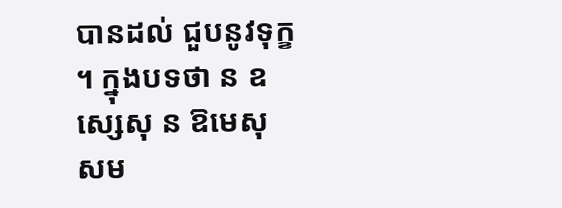បានដល់ ជួបនូវទុក្ខ ។ ក្នុងបទថា ន ឧស្សេសុ ន ឱមេសុ សម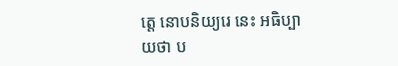ត្តេ នោបនិយ្យរេ នេះ អធិប្បាយថា ប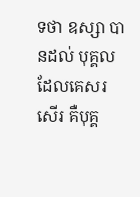ទថា ឧស្សា បានដល់ បុគ្គលដែលគេសរសើរ គឺបុគ្គ